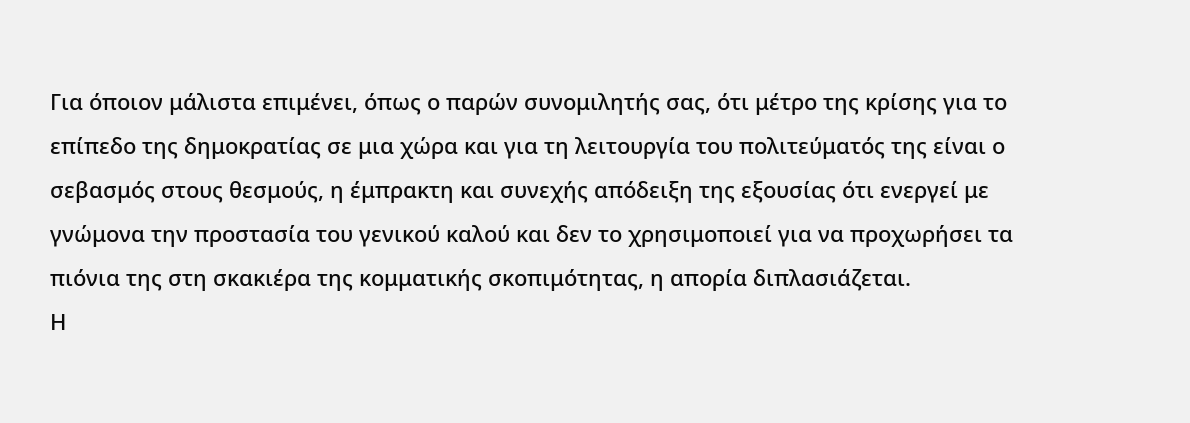Για όποιον μάλιστα επιμένει, όπως ο παρών συνομιλητής σας, ότι μέτρο της κρίσης για το επίπεδο της δημοκρατίας σε μια χώρα και για τη λειτουργία του πολιτεύματός της είναι ο σεβασμός στους θεσμούς, η έμπρακτη και συνεχής απόδειξη της εξουσίας ότι ενεργεί με γνώμονα την προστασία του γενικού καλού και δεν το χρησιμοποιεί για να προχωρήσει τα πιόνια της στη σκακιέρα της κομματικής σκοπιμότητας, η απορία διπλασιάζεται.
Η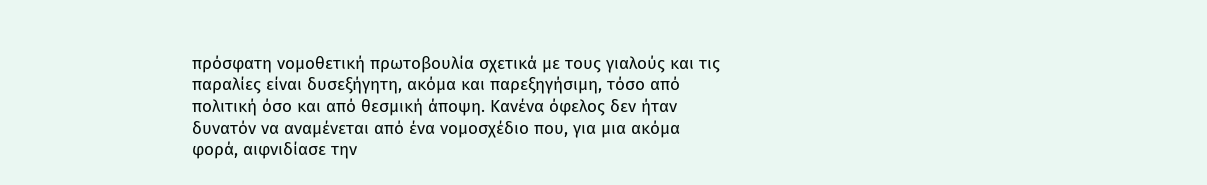πρόσφατη νομοθετική πρωτοβουλία σχετικά με τους γιαλούς και τις παραλίες είναι δυσεξήγητη, ακόμα και παρεξηγήσιμη, τόσο από πολιτική όσο και από θεσμική άποψη. Κανένα όφελος δεν ήταν δυνατόν να αναμένεται από ένα νομοσχέδιο που, για μια ακόμα φορά, αιφνιδίασε την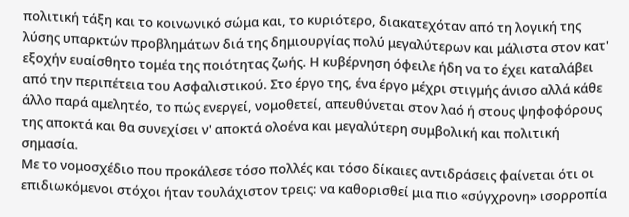πολιτική τάξη και το κοινωνικό σώμα και, το κυριότερο, διακατεχόταν από τη λογική της λύσης υπαρκτών προβλημάτων διά της δημιουργίας πολύ μεγαλύτερων και μάλιστα στον κατ' εξοχήν ευαίσθητο τομέα της ποιότητας ζωής. Η κυβέρνηση όφειλε ήδη να το έχει καταλάβει από την περιπέτεια του Ασφαλιστικού. Στο έργο της, ένα έργο μέχρι στιγμής άνισο αλλά κάθε άλλο παρά αμελητέο, το πώς ενεργεί, νομοθετεί, απευθύνεται στον λαό ή στους ψηφοφόρους της αποκτά και θα συνεχίσει ν' αποκτά ολοένα και μεγαλύτερη συμβολική και πολιτική σημασία.
Με το νομοσχέδιο που προκάλεσε τόσο πολλές και τόσο δίκαιες αντιδράσεις φαίνεται ότι οι επιδιωκόμενοι στόχοι ήταν τουλάχιστον τρεις: να καθορισθεί μια πιο «σύγχρονη» ισορροπία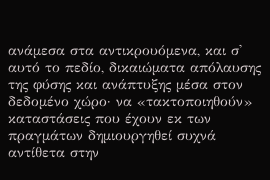ανάμεσα στα αντικρουόμενα, και σ' αυτό το πεδίο, δικαιώματα απόλαυσης της φύσης και ανάπτυξης μέσα στον δεδομένο χώρο· να «τακτοποιηθούν» καταστάσεις που έχουν εκ των πραγμάτων δημιουργηθεί συχνά αντίθετα στην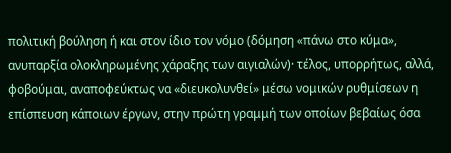πολιτική βούληση ή και στον ίδιο τον νόμο (δόμηση «πάνω στο κύμα», ανυπαρξία ολοκληρωμένης χάραξης των αιγιαλών)· τέλος, υπορρήτως, αλλά, φοβούμαι, αναποφεύκτως να «διευκολυνθεί» μέσω νομικών ρυθμίσεων η επίσπευση κάποιων έργων, στην πρώτη γραμμή των οποίων βεβαίως όσα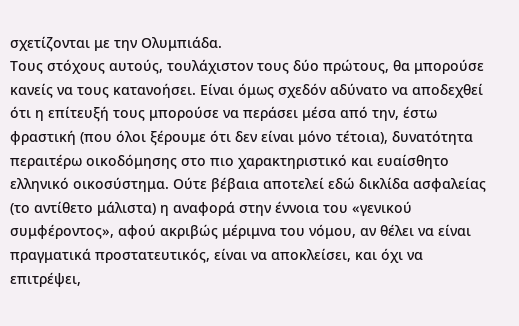σχετίζονται με την Ολυμπιάδα.
Τους στόχους αυτούς, τουλάχιστον τους δύο πρώτους, θα μπορούσε κανείς να τους κατανοήσει. Είναι όμως σχεδόν αδύνατο να αποδεχθεί ότι η επίτευξή τους μπορούσε να περάσει μέσα από την, έστω φραστική (που όλοι ξέρουμε ότι δεν είναι μόνο τέτοια), δυνατότητα περαιτέρω οικοδόμησης στο πιο χαρακτηριστικό και ευαίσθητο ελληνικό οικοσύστημα. Ούτε βέβαια αποτελεί εδώ δικλίδα ασφαλείας (το αντίθετο μάλιστα) η αναφορά στην έννοια του «γενικού συμφέροντος», αφού ακριβώς μέριμνα του νόμου, αν θέλει να είναι πραγματικά προστατευτικός, είναι να αποκλείσει, και όχι να επιτρέψει,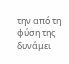την από τη φύση της δυνάμει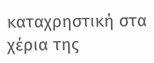καταχρηστική στα χέρια της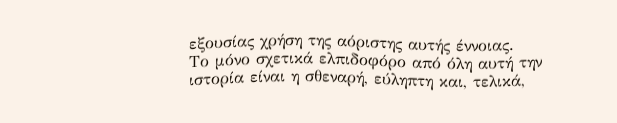εξουσίας χρήση της αόριστης αυτής έννοιας.
Το μόνο σχετικά ελπιδοφόρο από όλη αυτή την ιστορία είναι η σθεναρή, εύληπτη και, τελικά,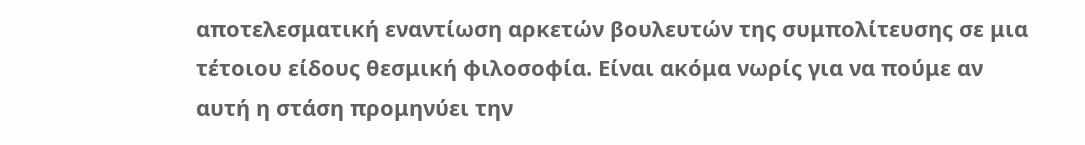αποτελεσματική εναντίωση αρκετών βουλευτών της συμπολίτευσης σε μια τέτοιου είδους θεσμική φιλοσοφία. Είναι ακόμα νωρίς για να πούμε αν αυτή η στάση προμηνύει την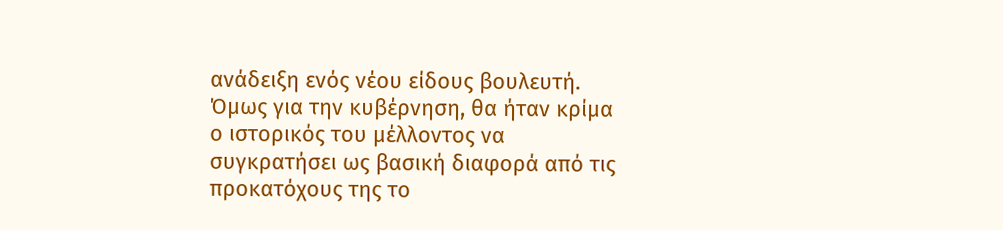ανάδειξη ενός νέου είδους βουλευτή. Όμως για την κυβέρνηση, θα ήταν κρίμα ο ιστορικός του μέλλοντος να συγκρατήσει ως βασική διαφορά από τις προκατόχους της το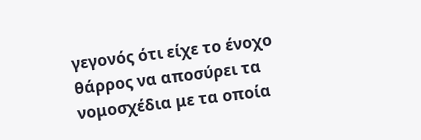γεγονός ότι είχε το ένοχο θάρρος να αποσύρει τα νομοσχέδια με τα οποία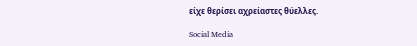είχε θερίσει αχρείαστες θύελλες.

Social Media